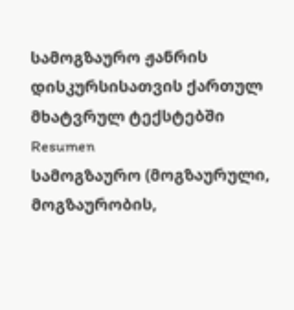სამოგზაურო ჟანრის დისკურსისათვის ქართულ მხატვრულ ტექსტებში
Resumen
სამოგზაურო (მოგზაურული, მოგზაურობის,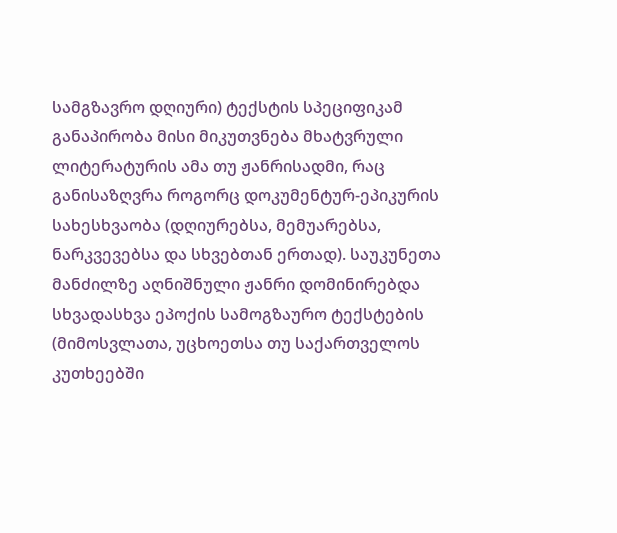სამგზავრო დღიური) ტექსტის სპეციფიკამ განაპირობა მისი მიკუთვნება მხატვრული ლიტერატურის ამა თუ ჟანრისადმი, რაც განისაზღვრა როგორც დოკუმენტურ-ეპიკურის სახესხვაობა (დღიურებსა, მემუარებსა, ნარკვევებსა და სხვებთან ერთად). საუკუნეთა მანძილზე აღნიშნული ჟანრი დომინირებდა სხვადასხვა ეპოქის სამოგზაურო ტექსტების (მიმოსვლათა, უცხოეთსა თუ საქართველოს კუთხეებში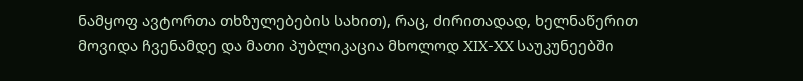ნამყოფ ავტორთა თხზულებების სახით), რაც, ძირითადად, ხელნაწერით მოვიდა ჩვენამდე და მათი პუბლიკაცია მხოლოდ XIX-XX საუკუნეებში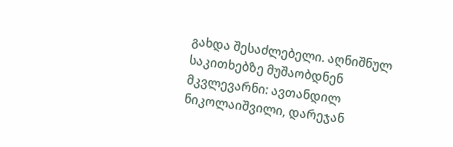გახდა შესაძლებელი. აღნიშნულ საკითხებზე მუშაობდნენ მკვლევარნი: ავთანდილ ნიკოლაიშვილი, დარეჯან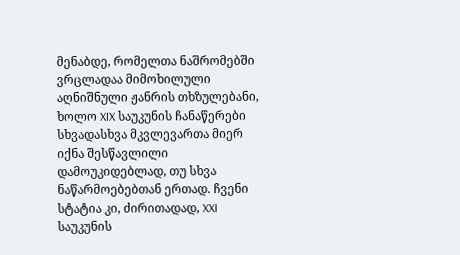მენაბდე, რომელთა ნაშრომებში ვრცლადაა მიმოხილული აღნიშნული ჟანრის თხზულებანი, ხოლო XIX საუკუნის ჩანაწერები სხვადასხვა მკვლევართა მიერ იქნა შესწავლილი დამოუკიდებლად, თუ სხვა ნაწარმოებებთან ერთად. ჩვენი სტატია კი, ძირითადად, XXI საუკუნის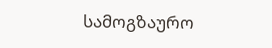სამოგზაურო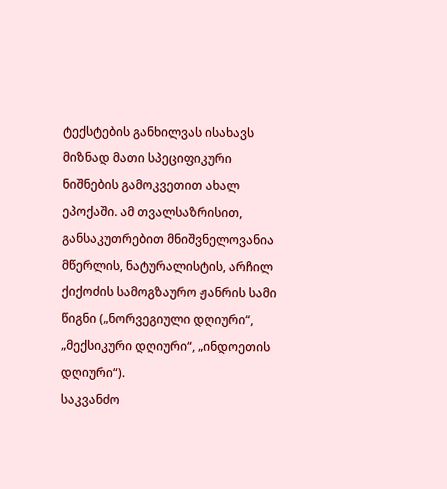ტექსტების განხილვას ისახავს მიზნად მათი სპეციფიკური ნიშნების გამოკვეთით ახალ ეპოქაში. ამ თვალსაზრისით, განსაკუთრებით მნიშვნელოვანია მწერლის, ნატურალისტის, არჩილ ქიქოძის სამოგზაურო ჟანრის სამი წიგნი („ნორვეგიული დღიური“, „მექსიკური დღიური“, „ინდოეთის დღიური“).
საკვანძო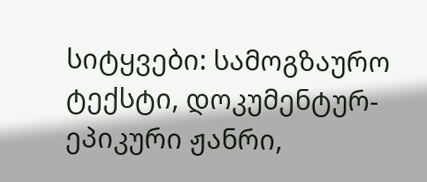სიტყვები: სამოგზაურო ტექსტი, დოკუმენტურ-ეპიკური ჟანრი,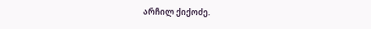არჩილ ქიქოძე.